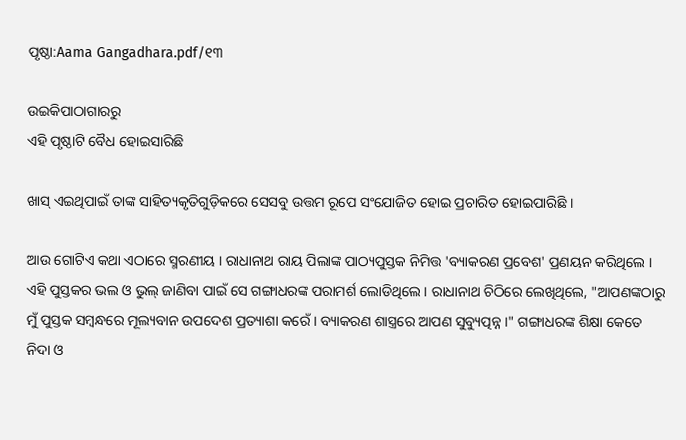ପୃଷ୍ଠା:Aama Gangadhara.pdf/୧୩

ଉଇକିପାଠାଗାର‌ରୁ
ଏହି ପୃଷ୍ଠାଟି ବୈଧ ହୋଇସାରିଛି

ଖାସ୍‍ ଏଇଥିପାଇଁ ତାଙ୍କ ସାହିତ୍ୟକୃତିଗୁଡ଼ିକରେ ସେସବୁ ଉତ୍ତମ ରୂପେ ସଂଯୋଜିତ ହୋଇ ପ୍ରଚାରିତ ହୋଇପାରିଛି ।

ଆଉ ଗୋଟିଏ କଥା ଏଠାରେ ସ୍ମରଣୀୟ । ରାଧାନାଥ ରାୟ ପିଲାଙ୍କ ପାଠ୍ୟପୁସ୍ତକ ନିମିତ୍ତ 'ବ୍ୟାକରଣ ପ୍ରବେଶ' ପ୍ରଣୟନ କରିଥିଲେ । ଏହି ପୁସ୍ତକର ଭଲ ଓ ଭୁଲ୍‍ ଜାଣିବା ପାଇଁ ସେ ଗଙ୍ଗାଧରଙ୍କ ପରାମର୍ଶ ଲୋଡିଥିଲେ । ରାଧାନାଥ ଚିଠିରେ ଲେଖିଥିଲେ, "ଆପଣଙ୍କଠାରୁ ମୁଁ ପୁସ୍ତକ ସମ୍ବନ୍ଧରେ ମୂଲ୍ୟବାନ ଉପଦେଶ ପ୍ରତ୍ୟାଶା କରେଁ । ବ୍ୟାକରଣ ଶାସ୍ତ୍ରରେ ଆପଣ ସୁବ୍ୟୁତ୍ପନ୍ନ ।" ଗଙ୍ଗାଧରଙ୍କ ଶିକ୍ଷା କେତେ ନିଦା ଓ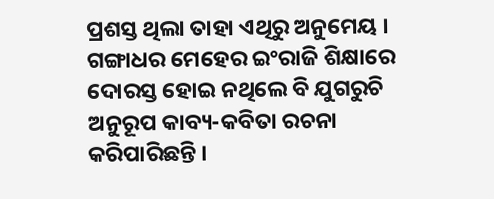ପ୍ରଶସ୍ତ ଥିଲା ତାହା ଏଥିରୁ ଅନୁମେୟ । ଗଙ୍ଗାଧର ମେହେର ଇଂରାଜି ଶିକ୍ଷାରେ ଦୋରସ୍ତ ହୋଇ ନଥିଲେ ବି ଯୁଗରୁଚି ଅନୁରୂପ କାବ୍ୟ-କବିତା ରଚନା କରିପାରିଛନ୍ତି ।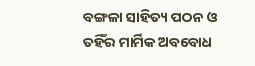ବଙ୍ଗଳା ସାହିତ୍ୟ ପଠନ ଓ ତହିଁର ମାର୍ମିକ ଅବବୋଧ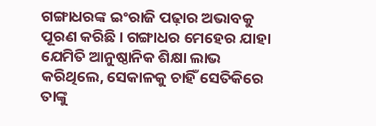ଗଙ୍ଗାଧରଙ୍କ ଇଂରାଜି ପଢ଼ାର ଅଭାବକୁ ପୂରଣ କରିଛି । ଗଙ୍ଗାଧର ମେହେର ଯାହା ଯେମିତି ଆନୁଷ୍ଠାନିକ ଶିକ୍ଷା ଲାଭ କରିଥିଲେ, ସେକାଳକୁ ଚାହିଁ ସେତିକିରେ ତାଙ୍କୁ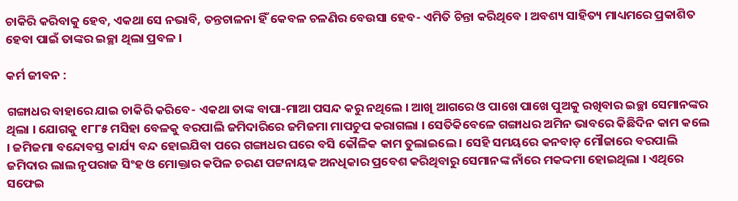ଚାକିରି କରିବାକୁ ହେବ, ଏକଥା ସେ ନଭାବି, ତନ୍ତଚାଳନା ହିଁ କେବଳ ଚଳଣିର ବେଉସା ହେବ- ଏମିତି ଚିନ୍ତା କରିଥିବେ । ଅବଶ୍ୟ ସାହିତ୍ୟ ମାଧ୍ୟମରେ ପ୍ରକାଶିତ ହେବା ପାଇଁ ତାଙ୍କର ଇଚ୍ଛା ଥିଲା ପ୍ରବଳ ।

କର୍ମ ଜୀବନ :

ଗଙ୍ଗାଧର ବାହାରେ ଯାଇ ଚାକିରି କରିବେ- ଏକଥା ତାଙ୍କ ବାପା-ମାଆ ପସନ୍ଦ କରୁ ନଥିଲେ । ଆଖି ଆଗରେ ଓ ପାଖେ ପାଖେ ପୁଅକୁ ରଖିବାର ଇଚ୍ଛା ସେମାନଙ୍କର ଥିଲା । ଯୋଗକୁ ୧୮୮୫ ମସିହା ବେଳକୁ ବରପାଲି ଜମିଦାରିରେ ଜମିଜମା ମାପଚୁପ କରାଗଲା । ସେତିକିବେଳେ ଗଙ୍ଗାଧର ଅମିନ ଭାବରେ କିଛିଦିନ କାମ କଲେ । ଜମିଜମା ବନ୍ଦୋବସ୍ତ କାର୍ଯ୍ୟ ବନ୍ଦ ହୋଇଯିବା ପରେ ଗଙ୍ଗାଧର ଘରେ ବସି କୌଳିକ କାମ ତୁଲାଇଲେ । ସେହି ସମୟରେ କନବାଡ଼ ମୌଜାରେ ବରପାଲି ଜମିଦାର ଲାଲ ନୃପରାଜ ସିଂହ ଓ ମୋକ୍ତାର କପିଳ ଚରଣ ପଟ୍ଟନାୟକ ଅନଧିକାର ପ୍ରବେଶ କରିଥିବାରୁ ସେମାନଙ୍କ ନାଁରେ ମକଦ୍ଦମା ହୋଇଥିଲା । ଏଥିରେ ସଫେଇ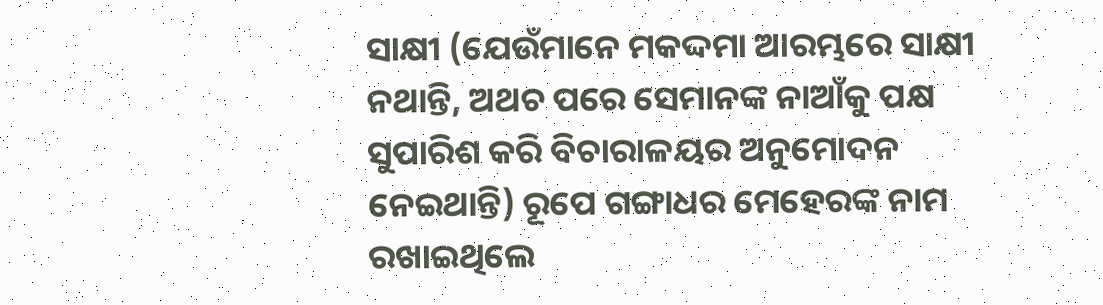ସାକ୍ଷୀ (ଯେଉଁମାନେ ମକଦ୍ଦମା ଆରମ୍ଭରେ ସାକ୍ଷୀ ନଥାନ୍ତି, ଅଥଚ ପରେ ସେମାନଙ୍କ ନାଆଁକୁ ପକ୍ଷ ସୁପାରିଶ କରି ବିଚାରାଳୟର ଅନୁମୋଦନ ନେଇଥାନ୍ତି) ରୂପେ ଗଙ୍ଗାଧର ମେହେରଙ୍କ ନାମ ରଖାଇଥିଲେ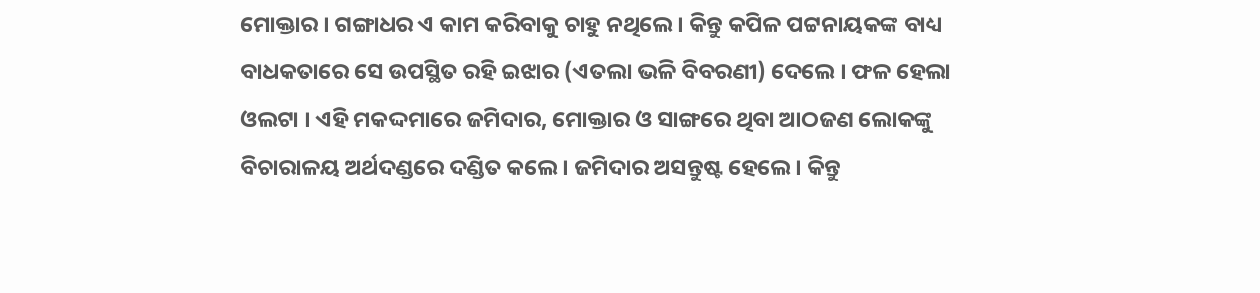ମୋକ୍ତାର । ଗଙ୍ଗାଧର ଏ କାମ କରିବାକୁ ଚାହୁ ନଥିଲେ । କିନ୍ତୁ କପିଳ ପଟ୍ଟନାୟକଙ୍କ ବାଧ୍ୟ ବାଧକତାରେ ସେ ଉପସ୍ଥିତ ରହି ଇଝାର (ଏତଲା ଭଳି ବିବରଣୀ) ଦେଲେ । ଫଳ ହେଲା ଓଲଟା । ଏହି ମକଦ୍ଦମାରେ ଜମିଦାର, ମୋକ୍ତାର ଓ ସାଙ୍ଗରେ ଥିବା ଆଠଜଣ ଲୋକଙ୍କୁ ବିଚାରାଳୟ ଅର୍ଥଦଣ୍ଡରେ ଦଣ୍ଡିତ କଲେ । ଜମିଦାର ଅସନ୍ତୁଷ୍ଟ ହେଲେ । କିନ୍ତୁ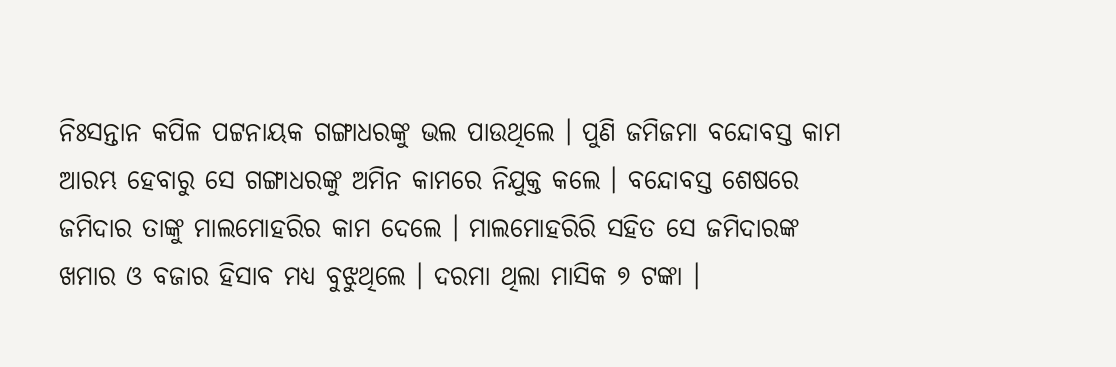ନିଃସନ୍ତାନ କପିଳ ପଟ୍ଟନାୟକ ଗଙ୍ଗାଧରଙ୍କୁ ଭଲ ପାଉଥିଲେ । ପୁଣି ଜମିଜମା ବନ୍ଦୋବସ୍ତ କାମ ଆରମ୍ଭ ହେବାରୁ ସେ ଗଙ୍ଗାଧରଙ୍କୁ ଅମିନ କାମରେ ନିଯୁକ୍ତ କଲେ । ବନ୍ଦୋବସ୍ତ ଶେଷରେ ଜମିଦାର ତାଙ୍କୁ ମାଲମୋହରିର କାମ ଦେଲେ । ମାଲମୋହରିରି ସହିତ ସେ ଜମିଦାରଙ୍କ ଖମାର ଓ ବଜାର ହିସାବ ମଧ୍ୟ ବୁଝୁଥିଲେ । ଦରମା ଥିଲା ମାସିକ ୭ ଟଙ୍କା ।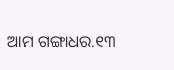ଆମ ଗଙ୍ଗାଧର.୧୩